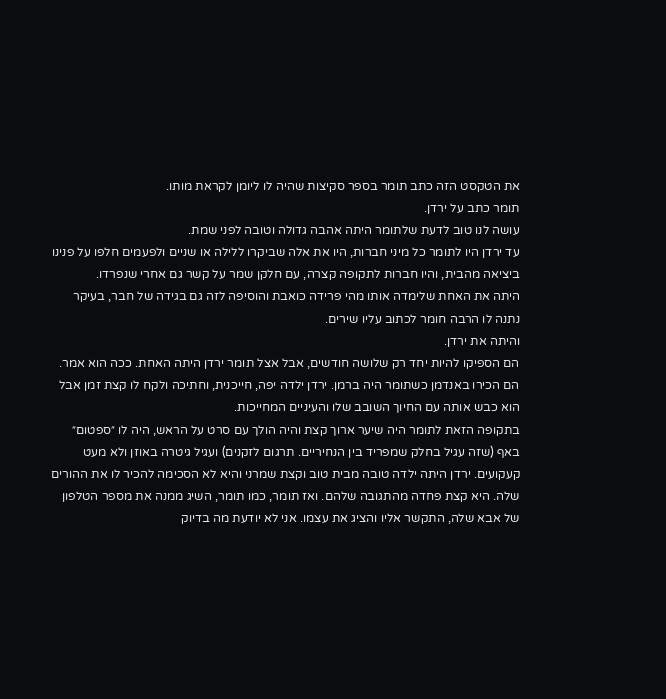את הטקסט הזה כתב תומר בספר סקיצות שהיה לו ליומן לקראת מותו.
תומר כתב על ירדן.
עושה לנו טוב לדעת שלתומר היתה אהבה גדולה וטובה לפני שמת.
עד ירדן היו לתומר כל מיני חברות, היו את אלה שביקרו ללילה או שניים ולפעמים חלפו על פנינו ביציאה מהבית, והיו חברות לתקופה קצרה, עם חלקן שמר על קשר גם אחרי שנפרדו.
היתה את האחת שלימדה אותו מהי פרידה כואבת והוסיפה לזה גם בגידה של חבר, בעיקר נתנה לו הרבה חומר לכתוב עליו שירים.
והיתה את ירדן.
הם הספיקו להיות יחד רק שלושה חודשים, אבל אצל תומר ירדן היתה האחת. ככה הוא אמר.
הם הכירו באנדמן כשתומר היה ברמן. ירדן ילדה יפה, חייכנית, וחתיכה ולקח לו קצת זמן אבל הוא כבש אותה עם החיוך השובב שלו והעיניים המחייכות.
בתקופה הזאת לתומר היה שיער ארוך קצת והיה הולך עם סרט על הראש, היה לו ״ספטום״ באף (שזה עגיל בחלק שמפריד בין הנחיריים. תרגום לזקנים) ועגיל גיטרה באוזן ולא מעט קעקועים. ירדן היתה ילדה טובה מבית טוב וקצת שמרני והיא לא הסכימה להכיר לו את ההורים שלה. היא קצת פחדה מהתגובה שלהם. ואז תומר, כמו תומר, השיג ממנה את מספר הטלפון של אבא שלה, התקשר אליו והציג את עצמו. אני לא יודעת מה בדיוק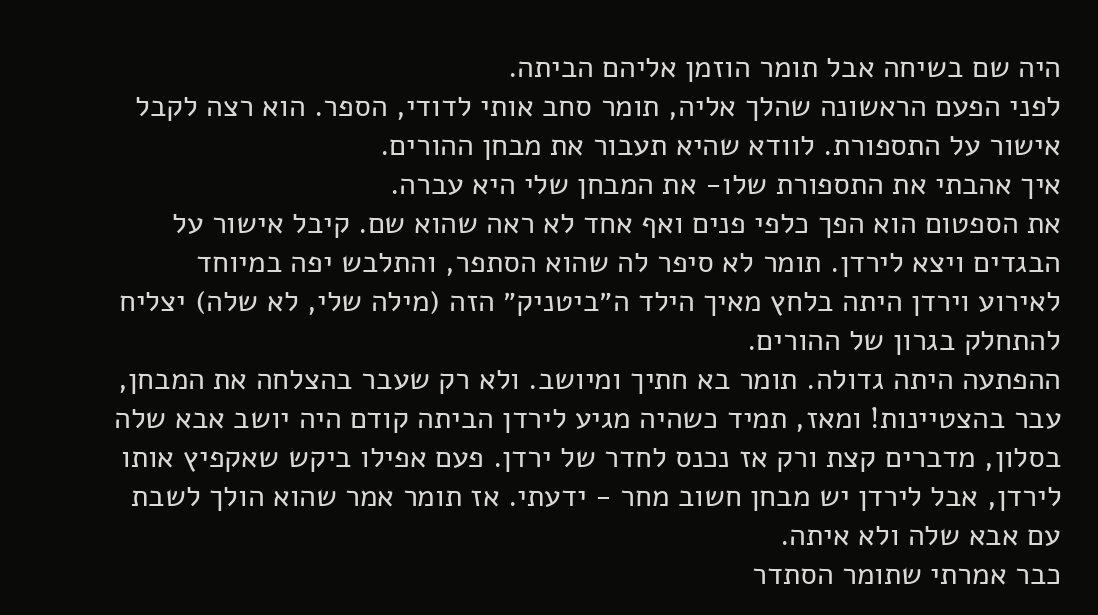היה שם בשיחה אבל תומר הוזמן אליהם הביתה.
לפני הפעם הראשונה שהלך אליה, תומר סחב אותי לדודי, הספר. הוא רצה לקבל אישור על התספורת. לוודא שהיא תעבור את מבחן ההורים.
איך אהבתי את התספורת שלו- את המבחן שלי היא עברה.
את הספטום הוא הפך כלפי פנים ואף אחד לא ראה שהוא שם. קיבל אישור על הבגדים ויצא לירדן. תומר לא סיפר לה שהוא הסתפר, והתלבש יפה במיוחד לאירוע וירדן היתה בלחץ מאיך הילד ה״ביטניק״ הזה (מילה שלי, לא שלה) יצליח להתחלק בגרון של ההורים.
ההפתעה היתה גדולה. תומר בא חתיך ומיושב. ולא רק שעבר בהצלחה את המבחן, עבר בהצטיינות! ומאז, תמיד כשהיה מגיע לירדן הביתה קודם היה יושב אבא שלה בסלון, מדברים קצת ורק אז נכנס לחדר של ירדן. פעם אפילו ביקש שאקפיץ אותו לירדן, אבל לירדן יש מבחן חשוב מחר - ידעתי. אז תומר אמר שהוא הולך לשבת עם אבא שלה ולא איתה.
כבר אמרתי שתומר הסתדר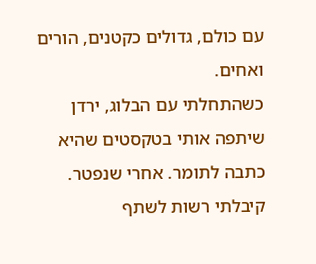עם כולם, גדולים כקטנים, הורים ואחים.
כשהתחלתי עם הבלוג, ירדן שיתפה אותי בטקסטים שהיא כתבה לתומר. אחרי שנפטר. קיבלתי רשות לשתף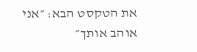את הטקסט הבא: ״אני אוהב אותך״